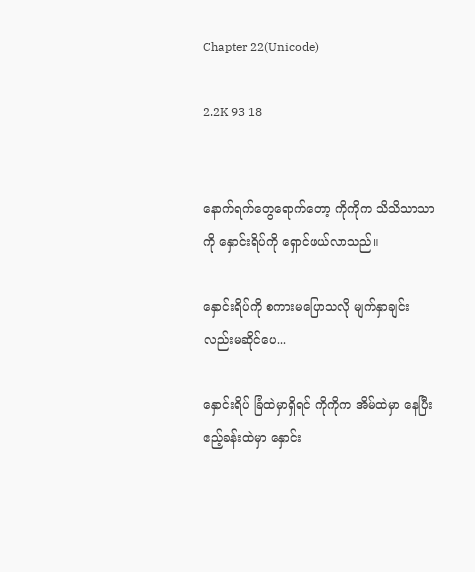Chapter 22(Unicode)

2.2K 93 18


နောက်ရက်တွေရောက်တော့ ကိုကိုက သိသိသာသာကို နှောင်းရိပ်ကို ရှောင်ဖယ်လာသည်။

နှောင်းရိပ်ကို စကားမပြောသလို မျက်နှာချင်းလည်းမဆိုင်ပေ...

နှောင်းရိပ် ခြံထဲမှာရှိရင် ကိုကိုက အိမ်ထဲမှာ နေပြီး ဧည့်ခန်းထဲမှာ နှောင်း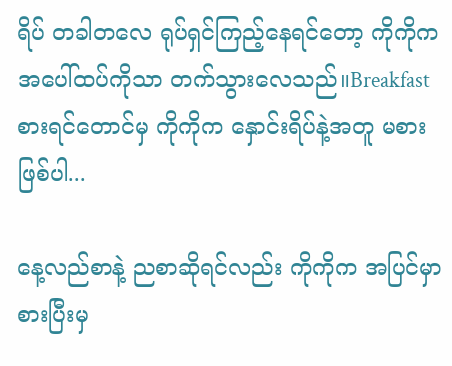ရိပ် တခါတလေ ရုပ်ရှင်ကြည့်နေရင်တော့ ကိုကိုက အပေါ်ထပ်ကိုသာ တက်သွားလေသည်။Breakfast စားရင်တောင်မှ ကိုကိုက နှောင်းရိပ်နဲ့အတူ မစားဖြစ်ပါ...

နေ့လည်စာနဲ့ ညစာဆိုရင်လည်း ကိုကိုက အပြင်မှာစားပြီးမှ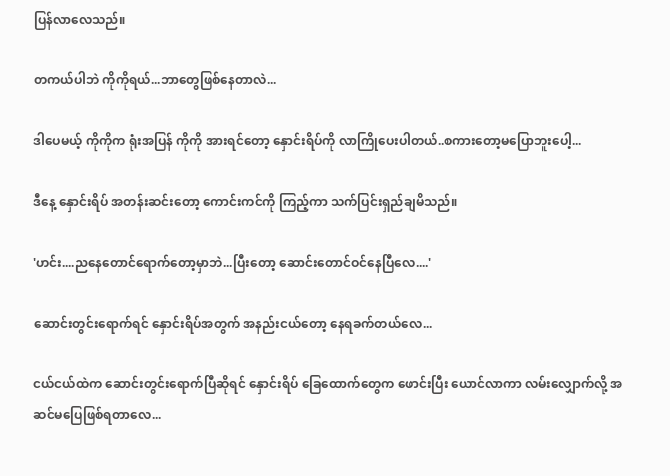ပြန်လာလေသည်။

တကယ်ပါဘဲ ကိုကိုရယ်...ဘာတွေဖြစ်နေတာလဲ...

ဒါပေမယ့် ကိုကိုက ရုံးအပြန် ကိုကို အားရင်တော့ နှောင်းရိပ်ကို လာကြိုပေးပါတယ်..စကားတော့မပြောဘူးပေါ့...

ဒီနေ့ နှောင်းရိပ် အတန်းဆင်းတော့ ကောင်းကင်ကို ကြည့်ကာ သက်ပြင်းရှည်ချမိသည်။

'ဟင်း....ညနေတောင်ရောက်တော့မှာဘဲ...ပြီးတော့ ဆောင်းတောင်ဝင်နေပြီလေ....'

ဆောင်းတွင်းရောက်ရင် နှောင်းရိပ်အတွက် အနည်းငယ်တော့ နေရခက်တယ်လေ...

ငယ်ငယ်ထဲက ဆောင်းတွင်းရောက်ပြီဆိုရင် နှောင်းရိပ် ခြေထောက်တွေက ဖောင်းပြီး ယောင်လာကာ လမ်းလျှောက်လို့ အဆင်မပြေဖြစ်ရတာလေ...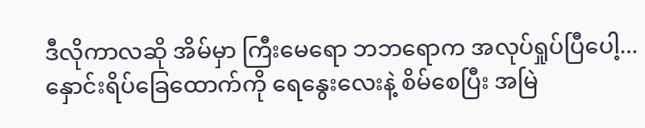ဒီလိုကာလဆို အိမ်မှာ ကြီးမေရော ဘဘရောက အလုပ်ရှုပ်ပြီပေါ့...နှောင်းရိပ်ခြေထောက်ကို ရေနွေးလေးနဲ့ စိမ်စေပြီး အမြဲ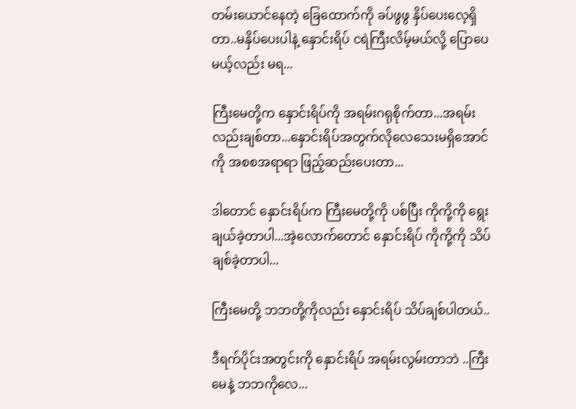တမ်းယောင်နေတဲ့ ခြေထောက်ကို ခပ်ဖွဖွ နှိပ်ပေးလေ့ရှိတာ..မနှိပ်ပေးပါနဲ့ နှောင်းရိပ် ငရဲကြီးလိမ့်မယ်လို့ ပြောပေမယ့်လည်း မရ...

ကြီးမေတို့က နှောင်းရိပ်ကို အရမ်းဂရုစိုက်တာ...အရမ်းလည်းချစ်တာ...နှောင်းရိပ်အတွက်လိုလေသေးမရှိအောင်ကို အစစအရာရာ ဖြည့်ဆည်းပေးတာ...

ဒါတောင် နှောင်းရိပ်က ကြီးမေတို့ကို ပစ်ပြီး ကိုကို့ကို ရွေးချယ်ခဲ့တာပါ...အဲ့လောက်တောင် နှောင်းရိပ် ကိုကို့ကို သိပ်ချစ်ခဲ့တာပါ...

ကြီးမေတို့ ဘဘတို့ကိုလည်း နှောင်းရိပ် သိပ်ချစ်ပါတယ်..

ဒီရက်ပိုင်းအတွင်းကို နှောင်းရိပ် အရမ်းလွမ်းတာဘဲ ..ကြီးမေနဲ့ ဘဘကိုလေ...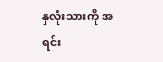နှလုံးသားကို အရင်း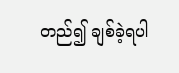တည်၍ ချစ်ခဲ့ရပါ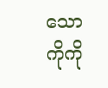သော ကိုကို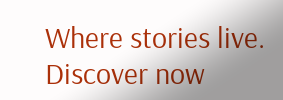Where stories live. Discover now